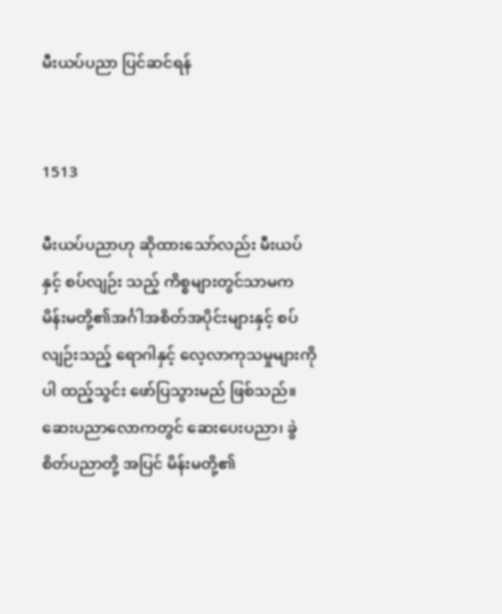မီးယပ်ပညာ ပြင်ဆင်ရန်


1513

မီးယပ်ပညာဟု ဆိုထားသော်လည်း မီးယပ်နှင့် စပ်လျဉ်း သည့် ကိစ္စများတွင်သာမက မိန်းမတို့၏အင်္ဂါအစိတ်အပိုင်းများနှင့် စပ်လျဉ်းသည့် ရောဂါနှင့် လေ့လာကုသမှုများကိုပါ ထည့်သွင်း ဖော်ပြသွားမည် ဖြစ်သည်။ ဆေးပညာလောကတွင် ဆေးပေးပညာ၊ ခွဲစိတ်ပညာတို့ အပြင် မိန်းမတို့၏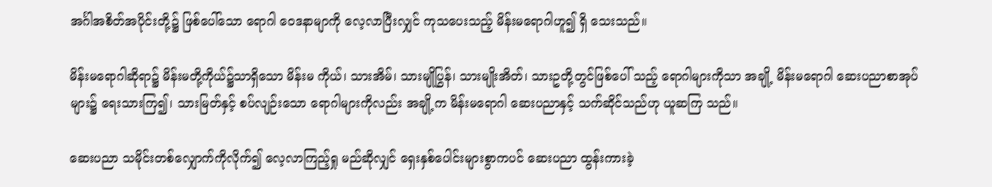အင်္ဂါအစိတ်အပိုင်းတို့၌ ဖြစ်ပေါ်သော ရောဂါ ဝေဒနာမျာကို လေ့လာပြီးလျှင် ကုသပေးသည့် မိန်းမရောဂါဟူ၍ ရှိ သေးသည်။

မိန်းမရောဂါဆိုရာ၌ မိန်းမတို့ကိုယ်၌သာရှိသော မိန်းမ ကိုယ်၊ သားအိမ်၊ သားမျိုပြွန်၊ သားမျိုးအိတ်၊ သားဥတို့တွင်ဖြစ်ပေါ် သည့် ရောဂါများကိုသာ အချို့ မိန်းမရောဂါ ဆေးပညာစာအုပ်များ၌ ရေးသားကြ၍၊ သားမြတ်နှင့် စပ်လျဉ်းသော ရောဂါများကိုလည်း အချို့က မိန်းမရောဂါ ဆေးပညာနှင့် သက်ဆိုင်သည်ဟု ယူဆကြ သည်။

ဆေးပညာ သမိုင်းတစ်လျှောက်ကိုလိုက်၍ လေ့လာကြည့်ရှု မည်ဆိုလျှင် ရှေးနှစ်ပေါင်းများစွာကပင် ဆေးပညာ ထွန်းကားခဲ့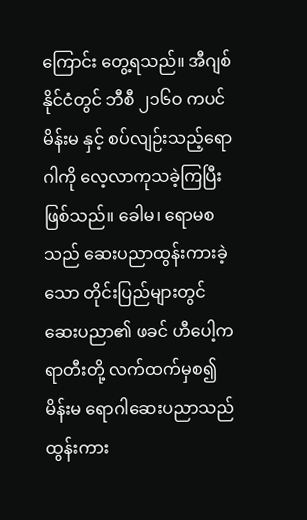ကြောင်း တွေ့ရသည်။ အီဂျစ်နိုင်ငံတွင် ဘီစီ ၂၁၆ဝ ကပင် မိန်းမ နှင့် စပ်လျဉ်းသည့်ရောဂါကို လေ့လာကုသခဲ့ကြပြီး ဖြစ်သည်။ ခေါမ၊ ရောမစသည် ဆေးပညာထွန်းကားခဲ့သော တိုင်းပြည်များတွင် ဆေးပညာ၏ ဖခင် ဟီပေါ့ကရာတီးတို့ လက်ထက်မှစ၍ မိန်းမ ရောဂါဆေးပညာသည် ထွန်းကား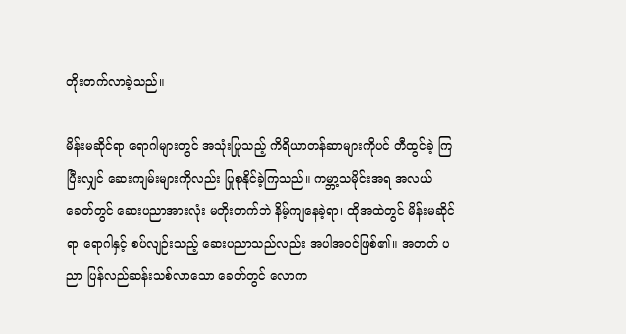တိုးတက်လာခဲ့သည်။

မိန်းမဆိုင်ရာ ရောဂါများတွင် အသုံးပြုသည့် ကိရိယာတန်ဆာများကိုပင် တီထွင်ခဲ့ ကြပြီးလျှင် ဆေးကျမ်းများကိုလည်း ပြုစုနိုင်ခဲ့ကြသည်။ ကမ္ဘာ့သမိုင်းအရ အလယ်ခေတ်တွင် ဆေးပညာအားလုံး မတိုးတက်ဘဲ နိမ့်ကျနေခဲ့ရာ၊ ထိုအထဲတွင် မိန်းမဆိုင်ရာ ရောဂါနှင့် စပ်လျဉ်းသည့် ဆေးပညာသည်လည်း အပါအဝင်ဖြစ်၏။ အတတ် ပညာ ပြန်လည်ဆန်းသစ်လာသော ခေတ်တွင် လောက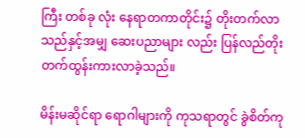ကြီး တစ်ခု လုံး နေရာတကာတိုင်း၌ တိုးတက်လာသည်နှင့်အမျှ ဆေးပညာများ လည်း ပြန်လည်တိုးတက်ထွန်းကားလာခဲ့သည်။

မိန်းမဆိုင်ရာ ရောဂါများကို ကုသရာတွင် ခွဲစိတ်ကု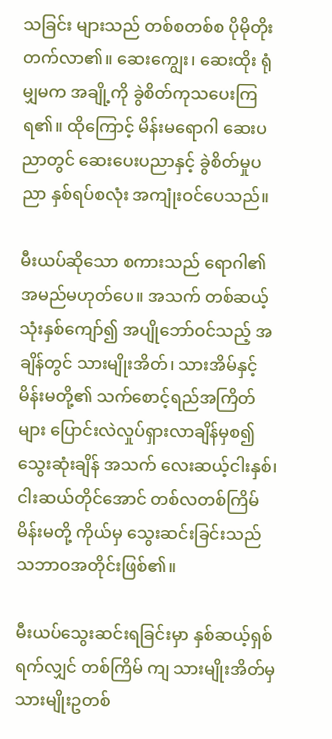သခြင်း များသည် တစ်စတစ်စ ပိုမိုတိုးတက်လာ၏။ ဆေးကျွေး၊ ဆေးထိုး ရုံမျှမက အချို့ကို ခွဲစိတ်ကုသပေးကြရ၏။ ထိုကြောင့် မိန်းမရောဂါ ဆေးပညာတွင် ဆေးပေးပညာနှင့် ခွဲစိတ်မှုပညာ နှစ်ရပ်စလုံး အကျုံးဝင်ပေသည်။

မီးယပ်ဆိုသော စကားသည် ရောဂါ၏ အမည်မဟုတ်ပေ။ အသက် တစ်ဆယ့်သုံးနှစ်ကျော်၍ အပျိုဘော်ဝင်သည့် အချိန်တွင် သားမျိုးအိတ်၊ သားအိမ်နှင့် မိန်းမတို့၏ သက်စောင့်ရည်အကြိတ် များ ပြောင်းလဲလှုပ်ရှားလာချိန်မှစ၍ သွေးဆုံးချိန် အသက် လေးဆယ့်ငါးနှစ်၊ ငါးဆယ်တိုင်အောင် တစ်လတစ်ကြိမ် မိန်းမတို့ ကိုယ်မှ သွေးဆင်းခြင်းသည် သဘာဝအတိုင်းဖြစ်၏။

မီးယပ်သွေးဆင်းရခြင်းမှာ နှစ်ဆယ့်ရှစ်ရက်လျှင် တစ်ကြိမ် ကျ သားမျိုးအိတ်မှ သားမျိုးဥတစ်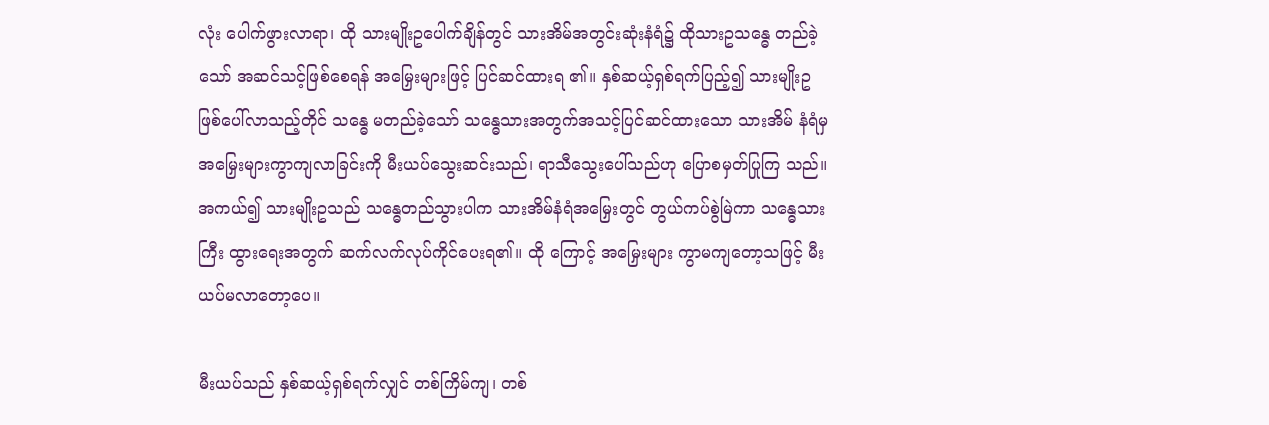လုံး ပေါက်ဖွားလာရာ၊ ထို သားမျိုးဥပေါက်ချိန်တွင် သားအိမ်အတွင်းဆုံးနံရံ၌ ထိုသားဥသန္ဓေ တည်ခဲ့သော် အဆင်သင့်ဖြစ်စေရန် အမြှေးများဖြင့် ပြင်ဆင်ထားရ ၏။ နှစ်ဆယ့်ရှစ်ရက်ပြည့်၍ သားမျိုးဥဖြစ်ပေါ်လာသည့်တိုင် သန္ဓေ မတည်ခဲ့သော် သန္ဓေသားအတွက်အသင့်ပြင်ဆင်ထားသော သားအိမ် နံရံမှ အမြှေးများကွာကျလာခြင်းကို မီးယပ်သွေးဆင်းသည်၊ ရာသီသွေးပေါ်သည်ဟု ပြောစမှတ်ပြုကြ သည်။ အကယ်၍ သားမျိုးဥသည် သန္ဓေတည်သွားပါက သားအိမ်နံရံအမြှေးတွင် တွယ်ကပ်စွဲမြဲကာ သန္ဓေသား ကြီး ထွားရေးအတွက် ဆက်လက်လုပ်ကိုင်ပေးရ၏။ ထို ကြောင့် အမြှေးများ ကွာမကျတော့သဖြင့် မီးယပ်မလာတော့ပေ။

မီးယပ်သည် နှစ်ဆယ့်ရှစ်ရက်လျှင် တစ်ကြိမ်ကျ၊ တစ်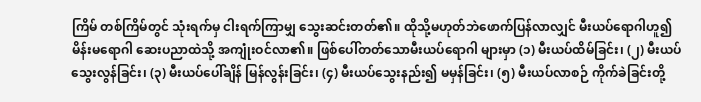ကြိမ် တစ်ကြိမ်တွင် သုံးရက်မှ ငါးရက်ကြာမျှ သွေးဆင်းတတ်၏။ ထိုသို့မဟုတ်ဘဲဖောက်ပြန်လာလျှင် မီးယပ်ရောဂါဟူ၍ မိန်းမရောဂါ ဆေးပညာထဲသို့ အကျုံးဝင်လာ၏။ ဖြစ်ပေါ်တတ်သောမီးယပ်ရောဂါ များမှာ (၁) မီးယပ်ထိမ်ခြင်း၊ (၂) မီးယပ်သွေးလွန်ခြင်း၊ (၃) မီးယပ်ပေါ်ချိန် မြန်လွန်းခြင်း၊ (၄) မီးယပ်သွေးနည်း၍ မမှန်ခြင်း၊ (၅) မီးယပ်လာစဉ် ကိုက်ခဲခြင်းတို့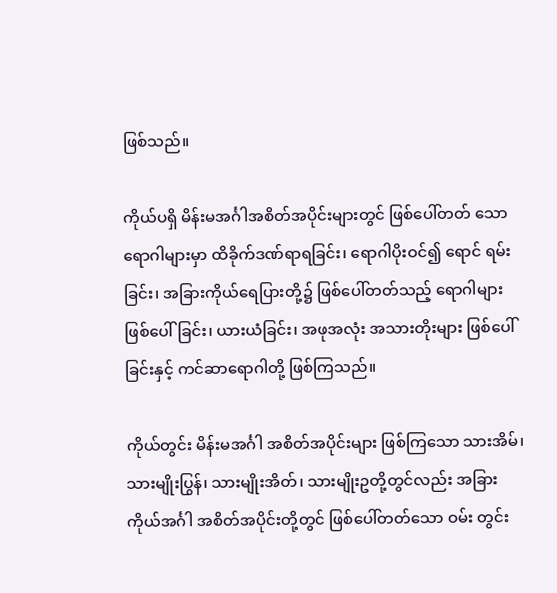ဖြစ်သည်။

ကိုယ်ပရှိ မိန်းမအင်္ဂါအစိတ်အပိုင်းများတွင် ဖြစ်ပေါ်တတ် သော ရောဂါများမှာ ထိခိုက်ဒဏ်ရာရခြင်း၊ ရောဂါပိုးဝင်၍ ရောင် ရမ်းခြင်း၊ အခြားကိုယ်ရေပြားတို့၌ ဖြစ်ပေါ်တတ်သည့် ရောဂါများ ဖြစ်ပေါ်ခြင်း၊ ယားယံခြင်း၊ အဖုအလုံး အသားတိုးများ ဖြစ်ပေါ်ခြင်းနှင့် ကင်ဆာရောဂါတို့ ဖြစ်ကြသည်။

ကိုယ်တွင်း မိန်းမအင်္ဂါ အစိတ်အပိုင်းများ ဖြစ်ကြသော သားအိမ်၊ သားမျိုးပြွန်၊ သားမျိုးအိတ်၊ သားမျိုးဥတို့တွင်လည်း အခြားကိုယ်အင်္ဂါ အစိတ်အပိုင်းတို့တွင် ဖြစ်ပေါ်တတ်သော ဝမ်း တွင်း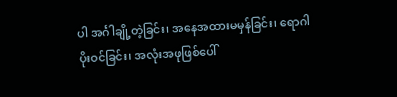ပါ အင်္ဂါချို့တဲ့ခြင်း၊ အနေအထားမမှန်ခြင်း၊ ရောဂါပိုးဝင်ခြင်း၊ အလုံးအဖုဖြစ်ပေါ်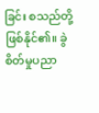ခြင်း စသည်တို့ ဖြစ်နိုင်၏။ ခွဲစိတ်မှုပညာ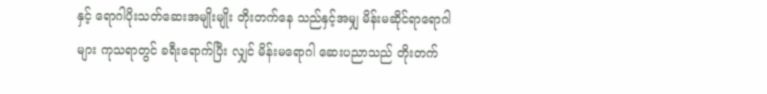နှင့် ရောဂါပိုးသတ်ဆေးအမျိုးမျိုး တိုးတက်နေ သည်နှင့်အမျှ မိန်းမဆိုင်ရာရောဂါများ ကုသရာတွင် ခရီးရောက်ပြီး လျှင် မိန်းမရောဂါ ဆေးပညာသည် တိုးတက်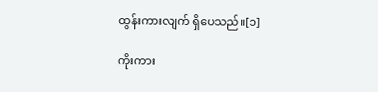ထွန်းကားလျက် ရှိပေသည်။[၁]

ကိုးကား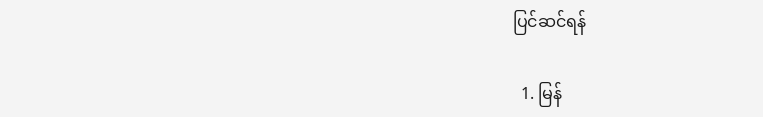ပြင်ဆင်ရန်

  1. မြန်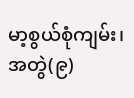မာ့စွယ်စုံကျမ်း၊ အတွဲ(၉)